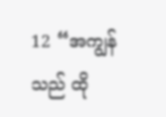12 “အကျွန်သည် ထို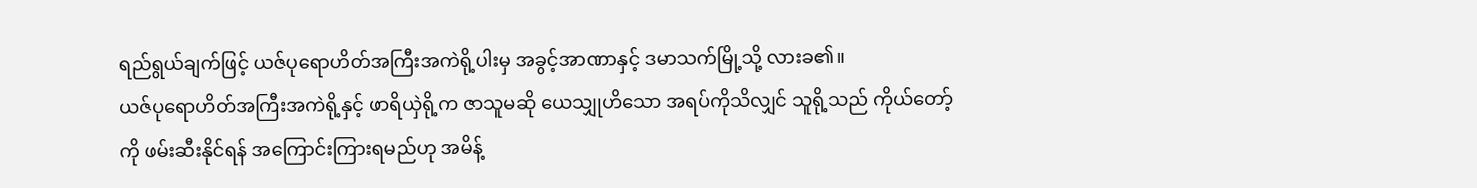ရည်ရွယ်ချက်ဖြင့် ယဇ်ပုရောဟိတ်အကြီးအကဲရို့ပါးမှ အခွင့်အာဏာနှင့် ဒမာသက်မြို့သို့ လားခ၏။
ယဇ်ပုရောဟိတ်အကြီးအကဲရို့နှင့် ဖာရိယှဲရို့က ဇာသူမဆို ယေသျှုဟိသော အရပ်ကိုသိလျှင် သူရို့သည် ကိုယ်တော့်ကို ဖမ်းဆီးနိုင်ရန် အကြောင်းကြားရမည်ဟု အမိန့်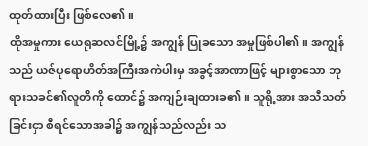ထုတ်ထားပြီး ဖြစ်လေ၏။
ထိုအမှုကား ယေရုဆလင်မြို့၌ အကျွန် ပြုခသော အမှုဖြစ်ပါ၏။ အကျွန်သည် ယဇ်ပုရောဟိတ်အကြီးအကဲပါးမှ အခွင့်အာဏာဖြင့် များစွာသော ဘုရားသခင်၏လူတိကို ထောင်၌ အကျဉ်းချထားခ၏။ သူရို့အား အသီသတ်ခြင်းငှာ စီရင်သောအခါ၌ အကျွန်သည်လည်း သ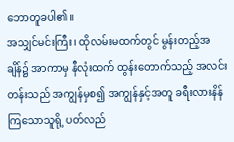ဘောတူခပါ၏။
အသျှင်မင်းကြီး၊ ထိုလမ်းမထက်တွင် မွန်းတည့်အချိန်၌ အာကာမှ နီလုံးထက် ထွန်းတောက်သည့် အလင်းတန်းသည် အကျွန်မှစ၍ အကျွန်နှင့်အတူ ခရီးလားနိန်ကြသောသူရို့ ပတ်လည်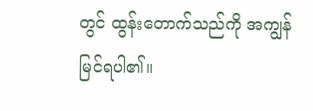တွင် ထွန်းတောက်သည်ကို အကျွန် မြင်ရပါ၏။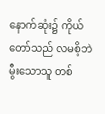နောက်ဆုံး၌ ကိုယ်တော်သည် လမစိ့ဘဲ မွီးသောသူ တစ်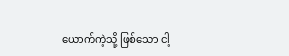ယောက်ကဲ့သို့ ဖြစ်သော ငါ့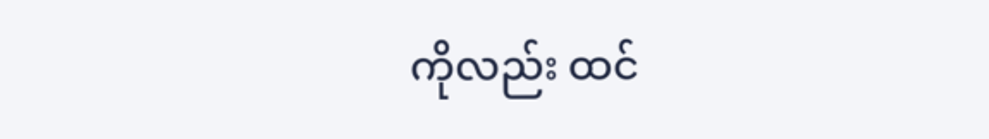ကိုလည်း ထင်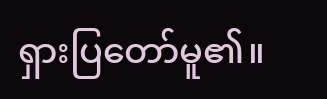ရှားပြတော်မူ၏။